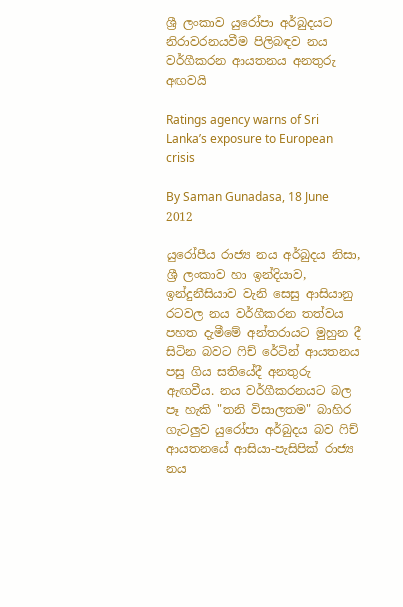ශ්‍රී ලංකාව යුරෝපා අර්බුදයට නිරාවරනයවීම පිලිබඳව නය වර්ගීකරන ආයතනය අනතුරු අඟවයි

Ratings agency warns of Sri Lanka’s exposure to European crisis

By Saman Gunadasa, 18 June 2012

යුරෝපීය රාජ්‍ය නය අර්බුදය නිසා, ශ්‍රී ලංකාව හා ඉන්දියාව, ඉන්දුනීසියාව වැනි සෙසු ආසියානු රටවල නය වර්ගීකරන තත්වය පහත දැමීමේ අන්තරායට මුහුන දී සිටින බවට ෆිච් රේටින් ආයතනය පසු ගිය සතියේදී අනතුරු ඇඟවීය. නය වර්ගීකරනයට බල පෑ හැකි "තනි විසාලතම" බාහිර ගැටලුව යුරෝපා අර්බුදය බව ෆිච් ආයතනයේ ආසියා-පැසිපික් රාජ්‍ය නය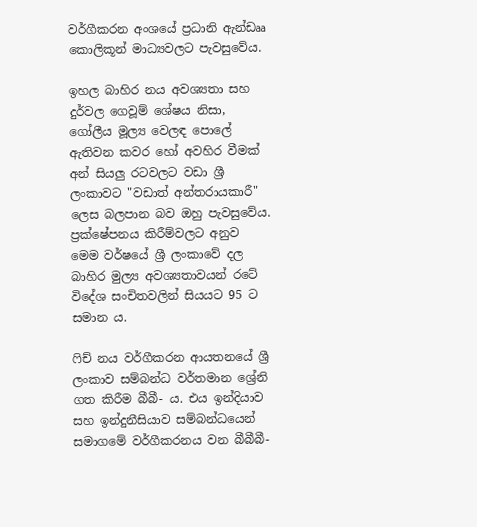වර්ගීකරන අංශයේ ප්‍රධානි ඇන්ඩෲ කොලිකූන් මාධ්‍යවලට පැවසුවේය.

ඉහල බාහිර නය අවශ්‍යතා සහ දුර්වල ගෙවූම් ශේෂය නිසා, ගෝලීය මූල්‍ය වෙලඳ පොලේ ඇතිවන කවර හෝ අවහිර වීමක් අන් සියලු රටවලට වඩා ශ්‍රී ලංකාවට "වඩාත් අන්තරායකාරී" ලෙස බලපාන බව ඔහු පැවසුවේය. ප්‍රක්ෂේපනය කිරීම්වලට අනුව මෙම වර්ෂයේ ශ්‍රී ලංකාවේ දල බාහිර මුල්‍ය අවශ්‍යතාවයන් රටේ විදේශ සංචිතවලින් සියයට 95 ට සමාන ය.

ෆිච් නය වර්ගීකරන ආයතනයේ ශ්‍රී ලංකාව සම්බන්ධ වර්තමාන ශ්‍රේනි ගත කිරීම බීබී- ය. එය ඉන්දියාව සහ ඉන්දුනීසියාව සම්බන්ධයෙන් සමාගමේ වර්ගීකරනය වන බීබීබී-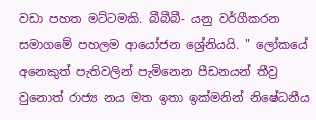වඩා පහත මට්ටමකි. බීබීබී- යනු වර්ගීකරන සමාගමේ පහලම ආයෝජන ශ්‍රේනියයි. " ලෝකයේ අනෙකුත් පැතිවලින් පැමිනෙන පීඩනයන් තීව්‍ර වුනොත් රාජ්‍ය නය මත ඉතා ඉක්මනින් නිෂේධනීය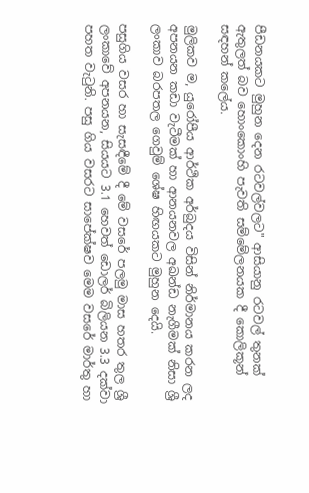පීඩනයකට මුහුන දෙන රටවල්වලට" ආසියානු රටවල් තුනක් ඇතුලත් බව හොංකොංහි පැවති සම්මේලනයක දී කොලිකූන් සඳහන් කලේය.

මුලිකව ම, යුරෝපීය ආර්ථික අර්බුදය විසින් නිර්මානය කරන ලද අපනයන කඩා වැටීමක් හා ආනයනවල අඛන්ඩ නැගීමක් නිසා ශ්‍රී ලංකාව බරපතල ගෙවුම් ශේෂ හිඟයකට මුහුන දෙයි.

පසුගිය වසර හා සැසඳීමේ දී මේ වසරේ පලමු මාස හතර තුල ශ්‍රී ලංකාවේ අපනයන, සියයට 3.1 හෙවත් ඩොලර් බිලියන 3.3 දක්වා පහත වැටුනි. පසු ගිය වසරට සාපේක්ෂව මෙම වසරේ මාර්තු හා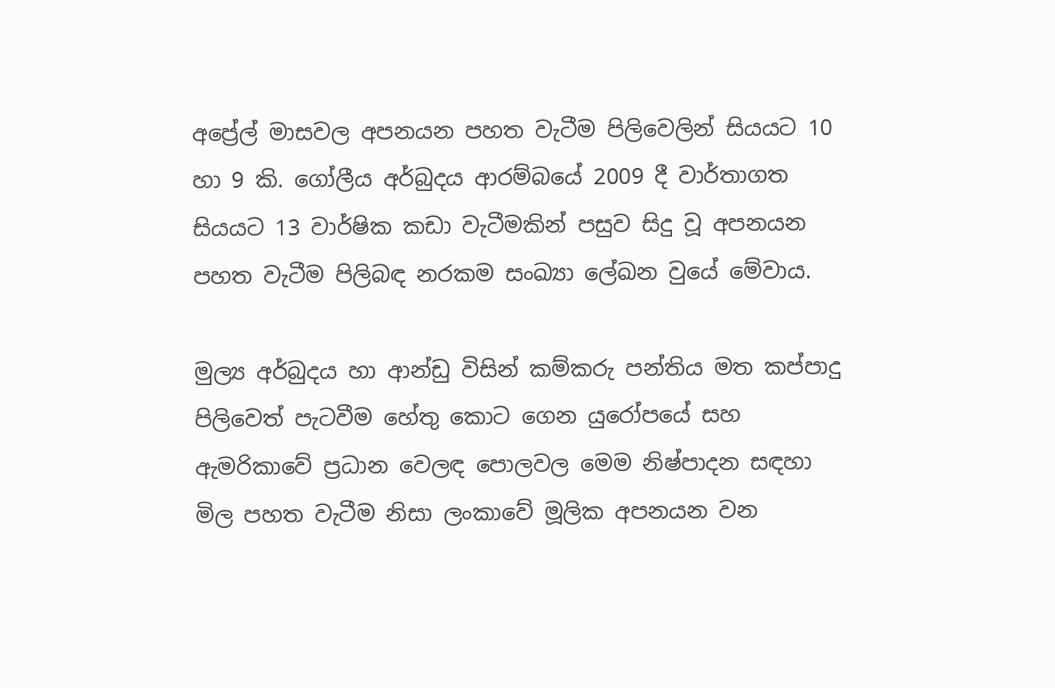අප්‍රේල් මාසවල අපනයන පහත වැටීම පිලිවෙලින් සියයට 10 හා 9 කි. ගෝලීය අර්බුදය ආරම්බයේ 2009 දී වාර්තාගත සියයට 13 වාර්ෂික කඩා වැටීමකින් පසුව සිදු වූ අපනයන පහත වැටීම පිලිබඳ නරකම සංඛ්‍යා ලේඛන වුයේ මේවාය.

මුල්‍ය අර්බුදය හා ආන්ඩු විසින් කම්කරු පන්තිය මත කප්පාදු පිලිවෙත් පැටවීම හේතු කොට ගෙන යුරෝපයේ සහ ඇමරිකාවේ ප්‍රධාන වෙලඳ පොලවල මෙම නිෂ්පාදන සඳහා මිල පහත වැටීම නිසා ලංකාවේ මූලික අපනයන වන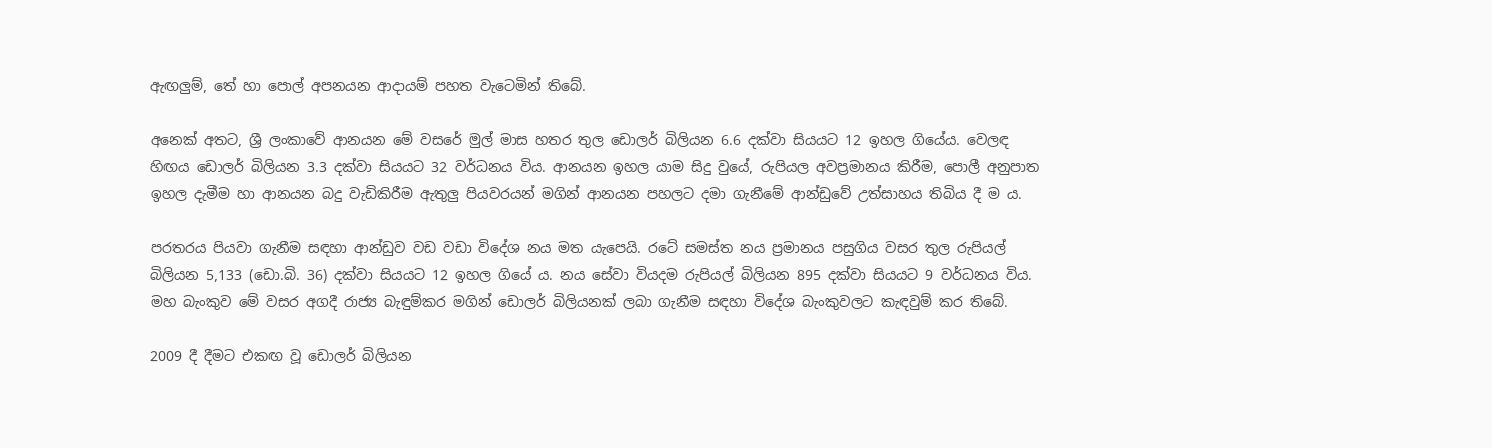ඇඟලුම්, තේ හා පොල් අපනයන ආදායම් පහත වැටෙමින් තිබේ.

අනෙක් අතට, ශ්‍රී ලංකාවේ ආනයන මේ වසරේ මුල් මාස හතර තුල ඩොලර් බිලියන 6.6 දක්වා සියයට 12 ඉහල ගියේය. වෙලඳ හිඟය ඩොලර් බිලියන 3.3 දක්වා සියයට 32 වර්ධනය විය. ආනයන ඉහල යාම සිදු වුයේ, රුපියල අවප්‍රමානය කිරීම, පොලී අනුපාත ඉහල දැමීම හා ආනයන බදු වැඩිකිරීම ඇතුලු පියවරයන් මගින් ආනයන පහලට දමා ගැනීමේ ආන්ඩුවේ උත්සාහය තිබිය දී ම ය.

පරතරය පියවා ගැනීම සඳහා ආන්ඩුව වඩ වඩා විදේශ නය මත යැපෙයි. රටේ සමස්ත නය ප්‍රමානය පසුගිය වසර තුල රුපියල් බිලියන 5,133 (ඩො.බි. 36) දක්වා සියයට 12 ඉහල ගියේ ය. නය සේවා වියදම රුපියල් බිලියන 895 දක්වා සියයට 9 වර්ධනය විය. මහ බැංකුව මේ වසර අගදී රාජ්‍ය බැඳුම්කර මගින් ඩොලර් බිලියනක් ලබා ගැනීම සඳහා විදේශ බැංකුවලට කැඳවුම් කර තිබේ.

2009 දී දීමට එකඟ වූ ඩොලර් බිලියන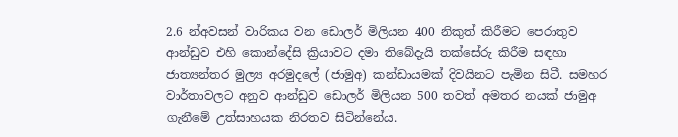2.6 න්අවසන් වාරිකය වන ඩොලර් මිලියන 400 නිකුත් කිරීමට පෙරාතුව ආන්ඩුව එහි කොන්දේසි ක්‍රියාවට දමා තිබේදැයි තක්සේරු කිරීම සඳහා ජාත්‍යන්තර මුල්‍ය අරමුදලේ (ජාමුඅ) කන්ඩායමක් දිවයිනට පැමින සිටී. සමහර වාර්තාවලට අනුව ආන්ඩුව ඩොලර් මිලියන 500 තවත් අමතර නයක් ජාමුඅ ගැනීමේ උත්සාහයක නිරතව සිටින්නේය.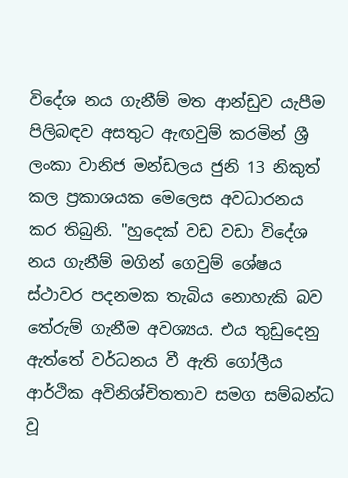විදේශ නය ගැනීම් මත ආන්ඩුව යැපීම පිලිබඳව අසතුට ඇඟවුම් කරමින් ශ්‍රී ලංකා වානිජ මන්ඩලය ජුනි 13 නිකුත් කල ප්‍රකාශයක මෙලෙස අවධාරනය කර තිබුනි. "හුදෙක් වඩ වඩා විදේශ නය ගැනීම් මගින් ගෙවුම් ශේෂය ස්ථාවර පදනමක තැබිය නොහැකි බව තේරුම් ගැනීම අවශ්‍යය. එය තුඩුදෙනු ඇත්තේ වර්ධනය වී ඇති ගෝලීය ආර්ථික අවිනිශ්චිතතාව සමග සම්බන්ධ වූ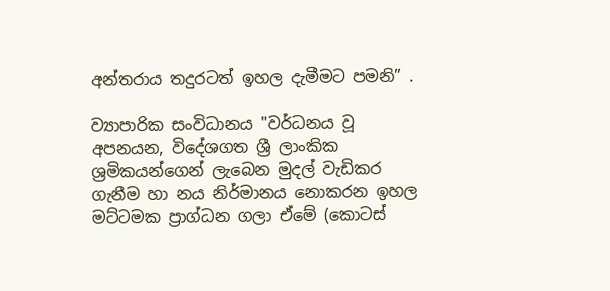අන්තරාය තදුරටත් ඉහල දැමීමට පමනි” .

ව්‍යාපාරික සංවිධානය "වර්ධනය වූ අපනයන, විදේශගත ශ්‍රී ලාංකික ශ්‍රමිකයන්ගෙන් ලැබෙන මුදල් වැඩිකර ගැනීම හා නය නිර්මානය නොකරන ඉහල මට්ටමක ප්‍රාග්ධන ගලා ඒමේ (කොටස්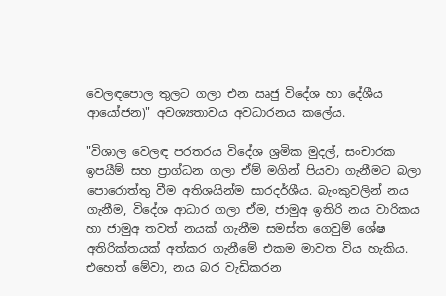වෙලඳපොල තුලට ගලා එන ඍජු විදේශ හා දේශීය ආයෝජන)" අවශ්‍යතාවය අවධාරනය කලේය.

"විශාල වෙලඳ පරතරය විදේශ ශ්‍රමික මුදල්, සංචාරක ඉපයීම් සහ ප්‍රාග්ධන ගලා ඒම් මගින් පියවා ගැනීමට බලා පොරොත්තු වීම අතිශයින්ම සාරදර්ශීය. බැංකුවලින් නය ගැනීම, විදේශ ආධාර ගලා ඒම, ජාමුඅ ඉතිරි නය වාරිකය හා ජාමුඅ තවත් නයක් ගැනීම සමස්ත ගෙවුම් ශේෂ අතිරික්තයක් අත්කර ගැනීමේ එකම මාවත විය හැකිය. එහෙත් මේවා, නය බර වැඩිකරන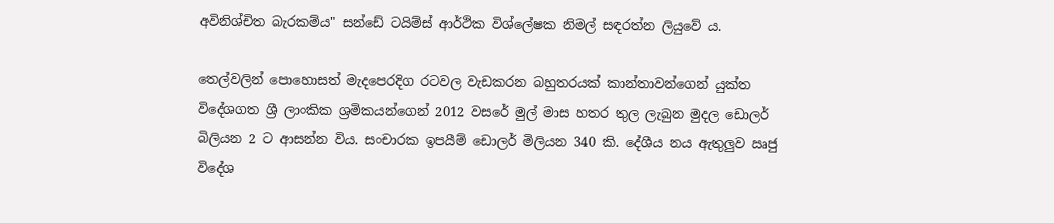අවිනිශ්චිත බැරකම්ය" සන්ඩේ ටයිම්ස් ආර්ථික විශ්ලේෂක නිමල් සඳරත්න ලියුවේ ය.

තෙල්වලින් පොහොසත් මැදපෙරදිග රටවල වැඩකරන බහුතරයක් කාන්තාවන්ගෙන් යුක්ත විදේශගත ශ්‍රී ලාංකික ශ්‍රමිකයන්ගෙන් 2012 වසරේ මුල් මාස හතර තුල ලැබුන මුදල ඩොලර් බිලියන 2 ට ආසන්න විය. සංචාරක ඉපයීම් ඩොලර් මිලියන 340 කි. දේශීය නය ඇතුලුව ඍජු විදේශ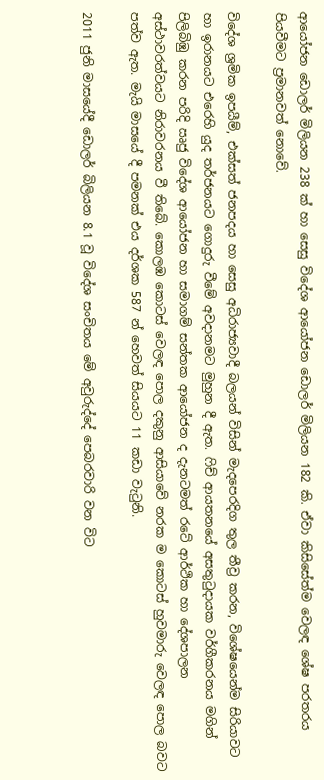ආයෝජන ඩොලර් මිලියන 238 ක් හා සෙසු විදේශ ආයෝජන ඩොලර් මිලියන 182 කි. ඒවා කිසිසේත්ම වෙලඳ ශේෂ පරතරය පියවීමට ප්‍රමානවත් නොවේ.

විදේශ ශ්‍රමික ඉපයීම්, එක්සත් ජනපදය හා සෙසු අධිරාජ්‍යවාදී බලයන් විසින් මැදපෙරදිග තුල තීව්‍ර කරන, විශේෂයෙන්ම සිරියාවට හා ඉරානයට එරෙහි යුද තර්ජනයට ගොදුරු වීමේ අවදානමට මුහුන දී ඇත. ෆිච් ආයතනයේ අසතුටුදායක වර්ගීකරනය මගින් පිලිබිඹු කරන පරිදි ඍජු විදේශ ආයෝජන හා සමාගම් සන්තක ආයෝජන ද දැනටමත් රටේ ආර්ථික හා දේශපාලන අස්ථාවරත්වයට නිරාවරනය වී තිබේ. කොලඹ කොටස් වෙලඳ පොල දකුනු ආසියාවේ නරක ම කොටස් හුවමාරු වෙලඳ පොල බවට පත්ව ඇත. මැයි මාසයේ දී පමනක් එය දර්ශක 587 න් හෙවත් සියයට 11 කඩා වැටුනි.

2011 ජුනි මාසයේදී ඩොලර් බිලියන 8.1 වූ විදේශ සංචිතය මේ අවුරුද්දේ පෙබරවාරි වන විට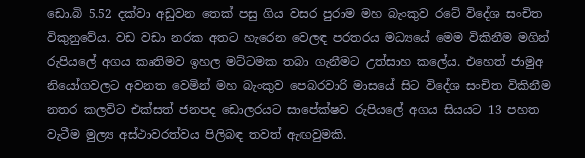ඩො.බි 5.52 දක්වා අඩුවන තෙක් පසු ගිය වසර පුරාම මහ බැංකුව රටේ විදේශ සංචිත විකුනුවේය. වඩ වඩා නරක අතට හැරෙන වෙලඳ පරතරය මධ්‍යයේ මෙම විකිනීම මගින් රුපියලේ අගය කෘතිමව ඉහල මට්ටමක තබා ගැනීමට උත්සාහ කලේය. එහෙත් ජාමුඅ නියෝගවලට අවනත වෙමින් මහ බැංකුව පෙබරවාරි මාසයේ සිට විදේශ සංචිත විකිනීම නතර කලවිට එක්සත් ජනපද ඩොලරයට සාපේක්ෂව රුපියලේ අගය සියයට 13 පහත වැටීම මුල්‍ය අස්ථාවරත්වය පිලිබඳ තවත් ඇඟවුමකි.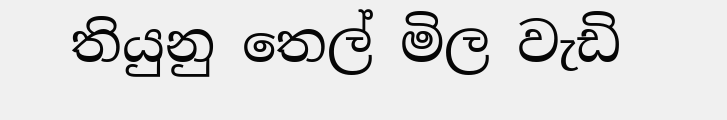තියුනු තෙල් මිල වැඩි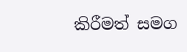කිරීමත් සමග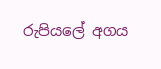රුපියලේ අගය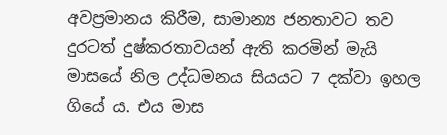අවප්‍රමානය කිරීම, සාමාන්‍ය ජනතාවට තව දුරටත් දුෂ්කරතාවයන් ඇති කරමින් මැයි මාසයේ නිල උද්ධමනය සියයට 7 දක්වා ඉහල ගියේ ය. එය මාස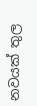නවයක් තුල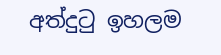අත්දුටු ඉහලම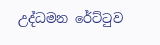උද්ධමන රේට්ටුව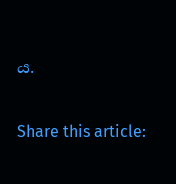ය.

Share this article: